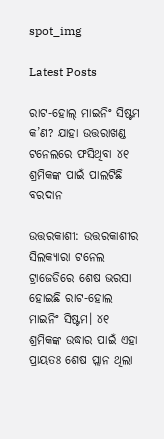spot_img

Latest Posts

ରାଟ-ହୋଲ୍ ମାଇନିଂ ସିଷ୍ଟମ କ’ଣ? ଯାହା ଉତ୍ତରାଖଣ୍ଡ ଟନେଲରେ ଫସିଥିବା ୪୧ ଶ୍ରମିକଙ୍କ ପାଇଁ ପାଲଟିଛି ବରଦାନ

ଉତ୍ତରକାଶୀ: ଉତ୍ତରକାଶୀର ସିଲକ୍ୟାରା ଟନେଲ ଟ୍ରାଜେଡିରେ ଶେଷ ଭରସା ହୋଇଛି ରାଟ-ହୋଲ ମାଇନିଂ ସିଷ୍ଟମ। ୪୧ ଶ୍ରମିକଙ୍କ ଉଦ୍ଧାର ପାଇଁ ଏହା ପ୍ରାୟତଃ ଶେଷ ପ୍ଲାନ ଥିଲା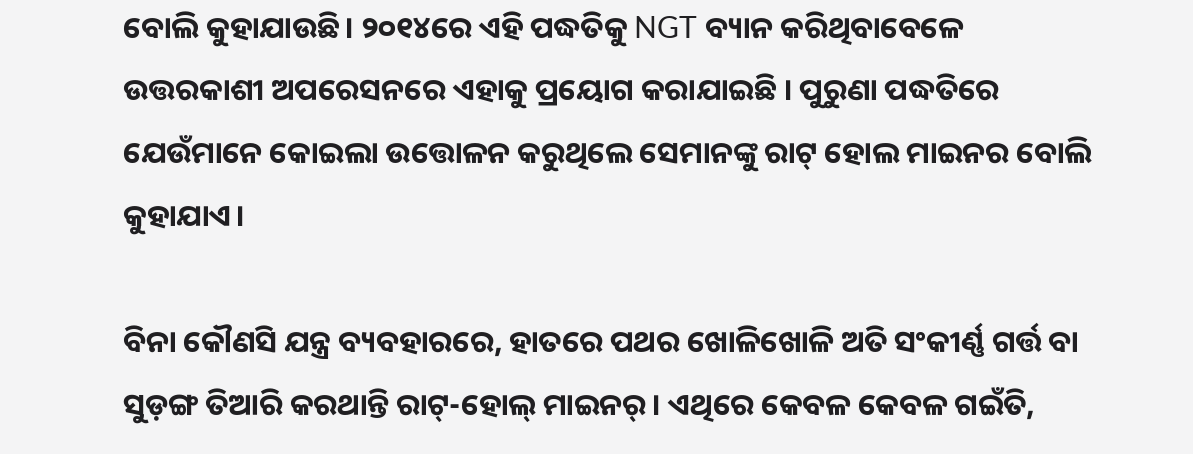ବୋଲି କୁହାଯାଉଛି। ୨୦୧୪ରେ ଏହି ପଦ୍ଧତିକୁ NGT ବ୍ୟାନ କରିଥିବାବେଳେ ଉତ୍ତରକାଶୀ ଅପରେସନରେ ଏହାକୁ ପ୍ରୟୋଗ କରାଯାଇଛି । ପୁରୁଣା ପଦ୍ଧତିରେ ଯେଉଁମାନେ କୋଇଲା ଉତ୍ତୋଳନ କରୁଥିଲେ ସେମାନଙ୍କୁ ରାଟ୍ ହୋଲ ମାଇନର ବୋଲି କୁହାଯାଏ।

ବିନା କୌଣସି ଯନ୍ତ୍ର ବ୍ୟବହାରରେ, ହାତରେ ପଥର ଖୋଳିଖୋଳି ଅତି ସଂକୀର୍ଣ୍ଣ ଗର୍ତ୍ତ ବା ସୁଡ଼ଙ୍ଗ ତିଆରି କରଥାନ୍ତି ରାଟ୍-ହୋଲ୍ ମାଇନର୍। ଏଥିରେ କେବଳ କେବଳ ଗଇଁତି,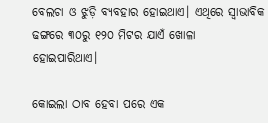ବେଲଚା ଓ ଝୁଡ଼ି ବ୍ୟବହାର ହୋଇଥାଏ। ଏଥିରେ ସ୍ବାଭାବିକ ଢଙ୍ଗରେ ୩୦ରୁ ୧୨୦ ମିଟର ଯାଏଁ ଖୋଳା ହୋଇପାରିଥାଏ।

କୋଇଲା ଠାବ ହେବା ପରେ ଏକ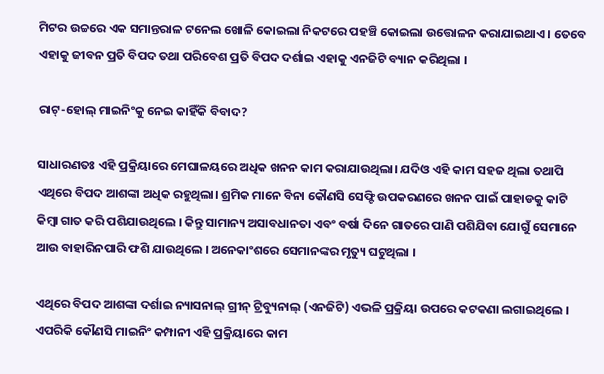ମିଟର ଉଚ୍ଚରେ ଏକ ସମାନ୍ତରାଳ ଟନେଲ ଖୋଳି କୋଇଲା ନିକଟରେ ପହଞ୍ଚି କୋଇଲା ଉତ୍ତୋଳନ କରାଯାଇଥାଏ । ତେବେ ଏହାକୁ ଜୀବନ ପ୍ରତି ବିପଦ ତଥା ପରିବେଶ ପ୍ରତି ବିପଦ ଦର୍ଶାଇ ଏହାକୁ ଏନଜିଟି ବ୍ୟାନ କରିଥିଲା ।

ରାଟ୍-ହୋଲ୍ ମାଇନିଂକୁ ନେଇ କାହିଁକି ବିବାଦ?

ସାଧାରଣତଃ ଏହି ପ୍ରକ୍ରିୟାରେ ମେଘାଳୟରେ ଅଧିକ ଖନନ କାମ କରାଯାଉଥିଲା। ଯଦିଓ ଏହି କାମ ସହଜ ଥିଲା ତଥାପି ଏଥିରେ ବିପଦ ଆଶଙ୍କା ଅଧିକ ରହୁଥିଲା। ଶ୍ରମିକ ମାନେ ବିନା କୌଣସି ସେଫ୍ଟି ଉପକରଣରେ ଖନନ ପାଇଁ ପାହାଡକୁ କାଟି କିମ୍ବା ଗାତ କରି ପଶିଯାଉଥିଲେ । କିନ୍ତୁ ସାମାନ୍ୟ ଅସାବଧାନତା ଏବଂ ବର୍ଷା ଦିନେ ଗାତରେ ପାଣି ପଶିଯିବା ଯୋଗୁଁ ସେମାନେ ଆଉ ବାହାରିନପାରି ଫଶି ଯାଉଥିଲେ । ଅନେକାଂଶରେ ସେମାନଙ୍କର ମୃତ୍ୟୁ ଘଟୁଥିଲା ।

ଏଥିରେ ବିପଦ ଆଶଙ୍କା ଦର୍ଶାଇ ନ୍ୟାସନାଲ୍ ଗ୍ରୀନ୍ ଟ୍ରିବ୍ୟୁନାଲ୍ (ଏନଜିଟି) ଏଭଳି ପ୍ରକ୍ରିୟା ଉପରେ କଟକଣା ଲଗାଇଥିଲେ । ଏପରିକି କୌଣସି ମାଇନିଂ କମ୍ପାନୀ ଏହି ପ୍ରକ୍ରିୟାରେ କାମ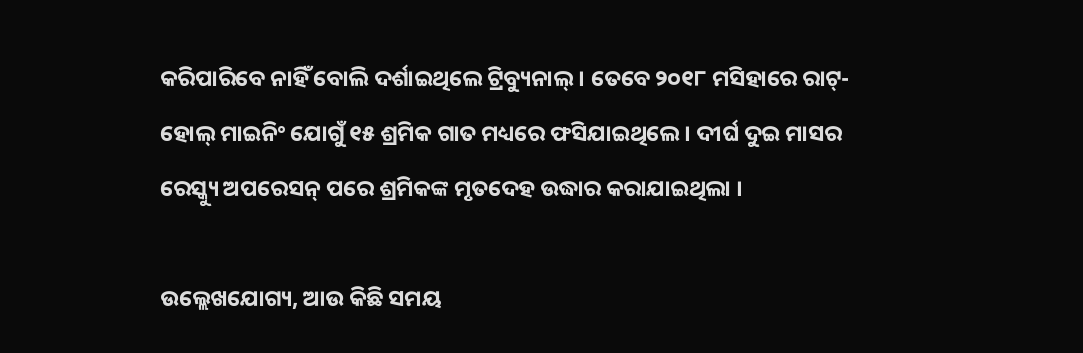କରିପାରିବେ ନାହିଁ ବୋଲି ଦର୍ଶାଇଥିଲେ ଟ୍ରିବ୍ୟୁନାଲ୍ । ତେବେ ୨୦୧୮ ମସିହାରେ ରାଟ୍-ହୋଲ୍ ମାଇନିଂ ଯୋଗୁଁ ୧୫ ଶ୍ରମିକ ଗାତ ମଧ୍ୟରେ ଫସିଯାଇଥିଲେ । ଦୀର୍ଘ ଦୁଇ ମାସର ରେସ୍କ୍ୟୁ ଅପରେସନ୍ ପରେ ଶ୍ରମିକଙ୍କ ମୃତଦେହ ଉଦ୍ଧାର କରାଯାଇଥିଲା ।

ଉଲ୍ଲେଖଯୋଗ୍ୟ, ଆଉ କିଛି ସମୟ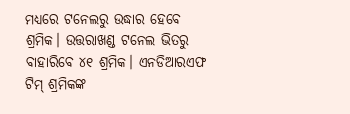ମଧ୍ୟରେ ଟନେଲରୁ ଉଦ୍ଧାର ହେବେ ଶ୍ରମିକ। ଉତ୍ତରାଖଣ୍ଡ ଟନେଲ ଭିତରୁ ବାହାରିବେ ୪୧ ଶ୍ରମିକ। ଏନଡିଆରଏଫ ଟିମ୍‌ ଶ୍ରମିକଙ୍କ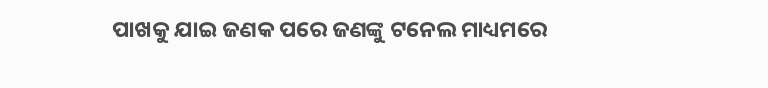ପାଖକୁ ଯାଇ ଜଣକ ପରେ ଜଣଙ୍କୁ ଟନେଲ ମାଧ୍ୟମରେ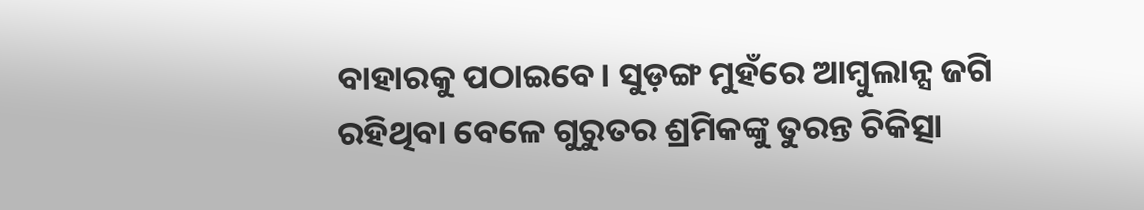ବାହାରକୁ ପଠାଇବେ। ସୁଡ଼ଙ୍ଗ ମୁହଁରେ ଆମ୍ବୁଲାନ୍ସ ଜଗି ରହିଥିବା ବେଳେ ଗୁରୁତର ଶ୍ରମିକଙ୍କୁ ତୁରନ୍ତ ଚିକିତ୍ସା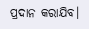ପ୍ରଦାନ କରାଯିବ।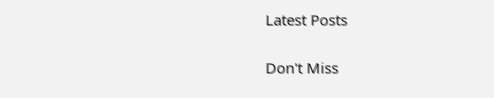Latest Posts

Don't Miss